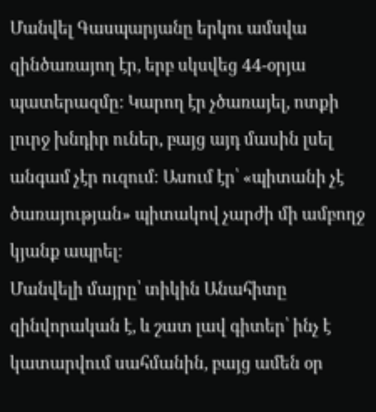Մանվել Գասպարյանը երկու ամսվա զինծառայող էր, երբ սկսվեց 44-օրյա պատերազմը: Կարող էր չծառայել, ոտքի լուրջ խնդիր ուներ, բայց այդ մասին լսել անգամ չէր ուզում։ Ասում էր՝ «պիտանի չէ ծառայության» պիտակով չարժի մի ամբողջ կյանք ապրել։
Մանվելի մայրը՝ տիկին Անահիտը զինվորական է, և շատ լավ գիտեր՝ ինչ է կատարվում սահմանին, բայց ամեն օր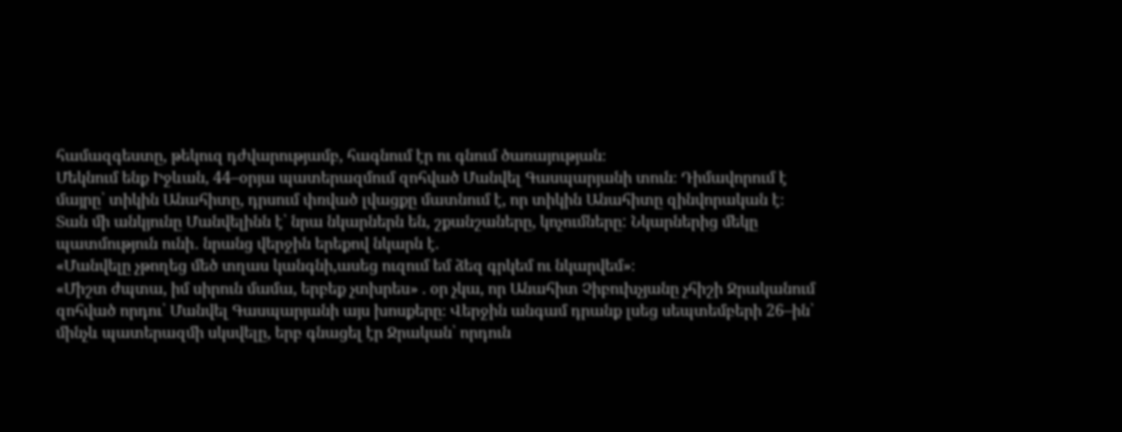համազգեստը, թեկուզ դժվարությամբ, հագնում էր ու գնում ծառայության։
Մեկնում ենք Իջևան, 44–օրյա պատերազմում զոհված Մանվել Գասպարյանի տուն։ Դիմավորում է մայրը՝ տիկին Անահիտը, դրսում փռված լվացքը մատնում է, որ տիկին Անահիտը զինվորական է։
Տան մի անկյունը Մանվելինն է՝ նրա նկարներն են, շքանշաները, կոչումները: Նկարներից մեկը պատմություն ունի․ նրանց վերջին երեքով նկարն է.
«Մանվելը չթողեց մեծ տղաս կանգնի,ասեց ուզում եմ ձեզ գրկեմ ու նկարվեմ»։
«Միշտ ժպտա, իմ սիրուն մամա, երբեք չտխրես» . օր չկա, որ Անահիտ Չիբուխչյանը չհիշի Ջրականում զոհված որդու՝ Մանվել Գասպարյանի այս խոսքերը։ Վերջին անգամ դրանք լսեց սեպտեմբերի 26–ին՝ մինչև պատերազմի սկսվելը, երբ գնացել էր Ջրական՝ որդուն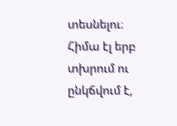տեսնելու։ Հիմա էլ երբ տխրում ու ընկճվում է,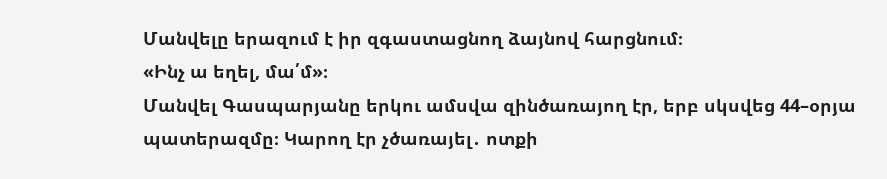Մանվելը երազում է իր զգաստացնող ձայնով հարցնում։
«Ինչ ա եղել, մա՛մ»։
Մանվել Գասպարյանը երկու ամսվա զինծառայող էր, երբ սկսվեց 44–օրյա պատերազմը։ Կարող էր չծառայել․ ոտքի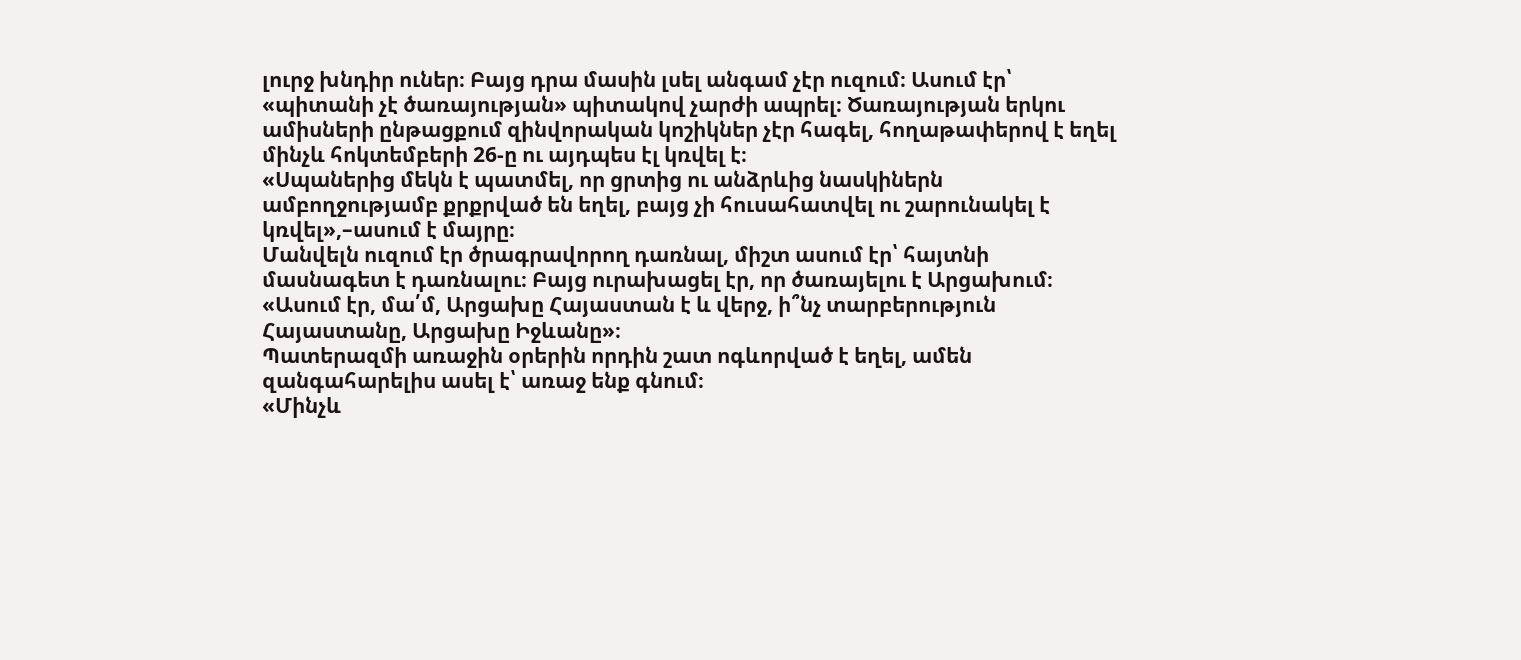լուրջ խնդիր ուներ։ Բայց դրա մասին լսել անգամ չէր ուզում։ Ասում էր՝ «պիտանի չէ ծառայության» պիտակով չարժի ապրել։ Ծառայության երկու ամիսների ընթացքում զինվորական կոշիկներ չէր հագել, հողաթափերով է եղել մինչև հոկտեմբերի 26-ը ու այդպես էլ կռվել է։
«Սպաներից մեկն է պատմել, որ ցրտից ու անձրևից նասկիներն ամբողջությամբ քրքրված են եղել, բայց չի հուսահատվել ու շարունակել է կռվել»,–ասում է մայրը։
Մանվելն ուզում էր ծրագրավորող դառնալ, միշտ ասում էր՝ հայտնի մասնագետ է դառնալու։ Բայց ուրախացել էր, որ ծառայելու է Արցախում։
«Ասում էր, մա՛մ, Արցախը Հայաստան է և վերջ, ի՞նչ տարբերություն Հայաստանը, Արցախը Իջևանը»։
Պատերազմի առաջին օրերին որդին շատ ոգևորված է եղել, ամեն զանգահարելիս ասել է՝ առաջ ենք գնում։
«Մինչև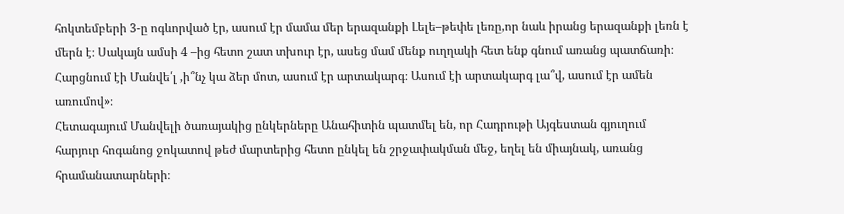հոկտեմբերի 3-ը ոգևորված էր, ասում էր մամա մեր երազանքի Լելե–թեփե լեռը,որ նաև իրանց երազանքի լեռն է մերն է։ Սակայն ամսի 4 –ից հետո շատ տխուր էր, ասեց մամ մենք ուղղակի հետ ենք գնում առանց պատճառի։ Հարցնում էի Մանվե՛լ ,ի՞նչ կա ձեր մոտ, ասում էր արտակարգ։ Ասում էի արտակարգ լա՞վ, ասում էր ամեն առումով»։
Հետագայում Մանվելի ծառայակից ընկերները Անահիտին պատմել են, որ Հադրութի Այգեստան գյուղում հարյուր հոգանոց ջոկատով թեժ մարտերից հետո ընկել են շրջափակման մեջ, եղել են միայնակ, առանց հրամանատարների։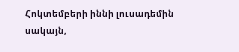Հոկտեմբերի իննի լուսադեմին սակայն,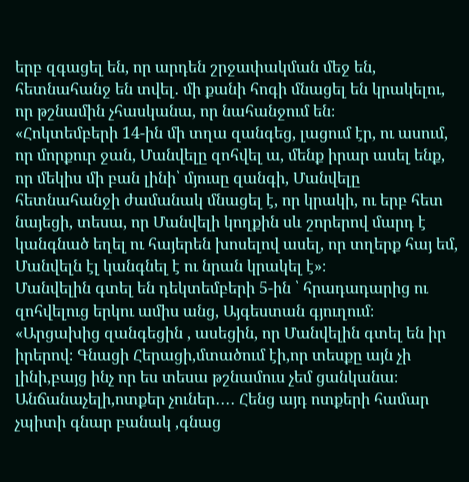երբ զգացել են, որ արդեն շրջափակման մեջ են, հետնահանջ են տվել․ մի քանի հոգի մնացել են կրակելու, որ թշնամին չհասկանա, որ նահանջում են։
«Հոկտեմբերի 14-ին մի տղա զանգեց, լացում էր, ու ասում, որ մորքուր ջան, Մանվելը զոհվել ա, մենք իրար ասել ենք, որ մեկիս մի բան լինի՝ մյուսը զանգի, Մանվելը հետնահանջի ժամանակ մնացել է, որ կրակի, ու երբ հետ նայեցի, տեսա, որ Մանվելի կողքին սև շորերով մարդ է կանգնած եղել ու հայերեն խոսելով ասել, որ տղերք հայ եմ, Մանվելն էլ կանգնել է ու նրան կրակել է»։
Մանվելին գտել են դեկտեմբերի 5-ին ՝ հրադադարից ու զոհվելուց երկու ամիս անց, Այգեստան գյուղում։
«Արցախից զանգեցին , ասեցին, որ Մանվելին գտել են իր իրերով։ Գնացի Հերացի,մտածում էի,որ տեսքը այն չի լինի,բայց ինչ որ ես տեսա թշնամուս չեմ ցանկանա։ Անճանաչելի,ոտքեր չուներ․․․․ Հենց այդ ոտքերի համար չպիտի գնար բանակ ,գնաց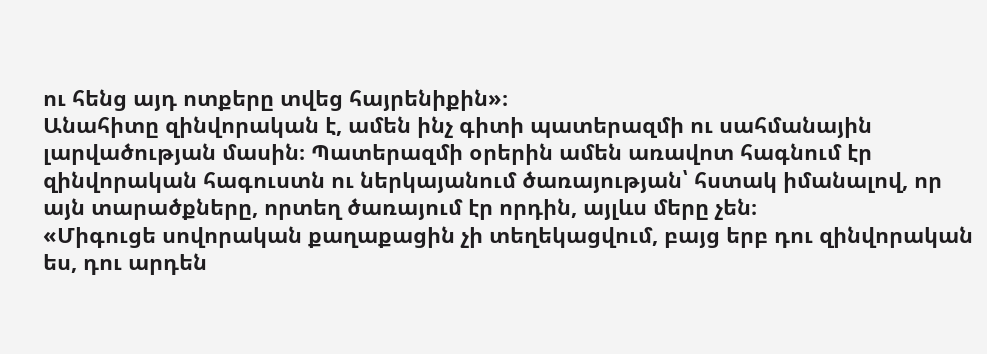ու հենց այդ ոտքերը տվեց հայրենիքին»։
Անահիտը զինվորական է, ամեն ինչ գիտի պատերազմի ու սահմանային լարվածության մասին։ Պատերազմի օրերին ամեն առավոտ հագնում էր զինվորական հագուստն ու ներկայանում ծառայության՝ հստակ իմանալով, որ այն տարածքները, որտեղ ծառայում էր որդին, այլևս մերը չեն։
«Միգուցե սովորական քաղաքացին չի տեղեկացվում, բայց երբ դու զինվորական ես, դու արդեն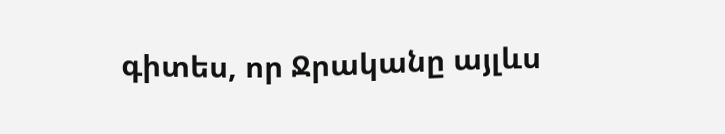գիտես, որ Ջրականը այլևս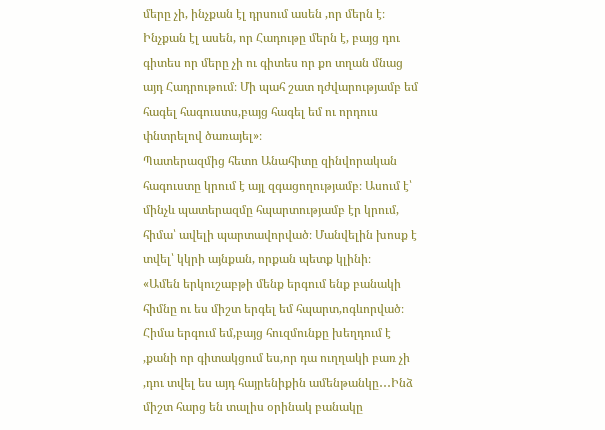մերը չի, ինչքան էլ դրսում ասեն ,որ մերն է։ Ինչքան էլ ասեն, որ Հադութը մերն է, բայց դու գիտես որ մերը չի ու գիտես որ քո տղան մնաց այդ Հադրութում։ Մի պահ շատ դժվարությամբ եմ հագել հագուստս,բայց հագել եմ ու որդուս փնտրելով ծառայել»։
Պատերազմից հետո Անահիտը զինվորական հագուստը կրում է այլ զգացողությամբ։ Ասում է՝ մինչև պատերազմը հպարտությամբ էր կրում, հիմա՝ ավելի պարտավորված։ Մանվելին խոսք է տվել՝ կկրի այնքան, որքան պետք կլինի։
«Ամեն երկուշաբթի մենք երգում ենք բանակի հիմնը ու ես միշտ երգել եմ հպարտ,ոգևորված։ Հիմա երգում եմ,բայց հուզմունքը խեղդում է ,քանի որ գիտակցում ես,որ դա ուղղակի բառ չի ,դու տվել ես այդ հայրենիքին ամենթանկը․․․Ինձ միշտ հարց են տալիս օրինակ բանակը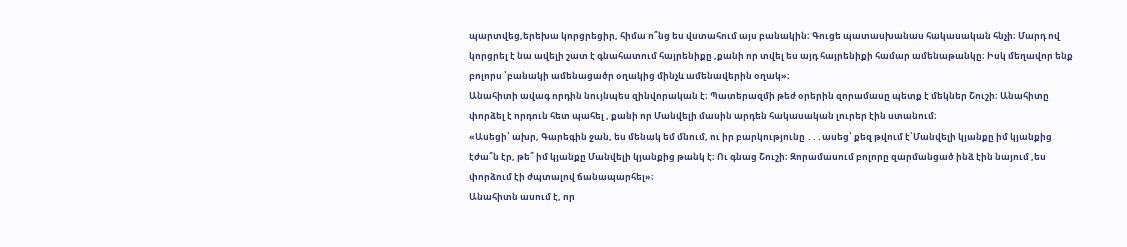պարտվեց,երեխա կորցրեցիր, հիմա ո՞նց ես վստահում այս բանակին։ Գուցե պատասխանաս հակասական հնչի։ Մարդ ով կորցրել է նա ավելի շատ է գնահատում հայրենիքը ,քանի որ տվել ես այդ հայրենիքի համար ամենաթանկը։ Իսկ մեղավոր ենք բոլորս ՝բանակի ամենացածր օղակից մինչև ամենավերին օղակ»։
Անահիտի ավագ որդին նույնպես զինվորական է։ Պատերազմի թեժ օրերին զորամասը պետք է մեկներ Շուշի։ Անահիտը փորձել է որդուն հետ պահել , քանի որ Մանվելի մասին արդեն հակասական լուրեր էին ստանում։
«Ասեցի՝ ախր, Գարեգին ջան, ես մենակ եմ մնում, ու իր բարկությունը ․․․ասեց՝ քեզ թվում է՝Մանվելի կյանքը իմ կյանքից էժա՞ն էր, թե՞ իմ կյանքը Մանվելի կյանքից թանկ է։ Ու գնաց Շուշի։ Զորամասում բոլորը զարմանցած ինձ էին նայում ,ես փորձում էի ժպտալով ճանապարհել»։
Անահիտն ասում է, որ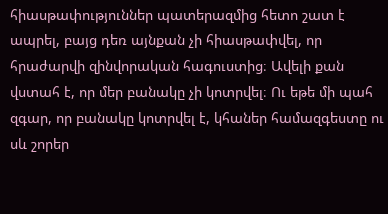հիասթափություններ պատերազմից հետո շատ է ապրել, բայց դեռ այնքան չի հիասթափվել, որ հրաժարվի զինվորական հագուստից։ Ավելի քան վստահ է, որ մեր բանակը չի կոտրվել։ Ու եթե մի պահ զգար, որ բանակը կոտրվել է, կհաներ համազգեստը ու սև շորեր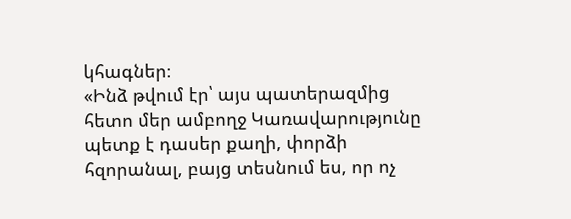կհագներ։
«Ինձ թվում էր՝ այս պատերազմից հետո մեր ամբողջ Կառավարությունը պետք է դասեր քաղի, փորձի հզորանալ, բայց տեսնում ես, որ ոչ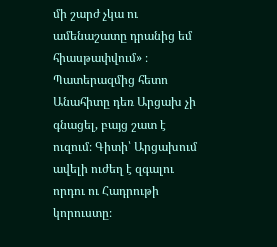մի շարժ չկա ու ամենաշատը դրանից եմ հիասթափվում» ։ Պատերազմից հետո Անահիտը դեռ Արցախ չի գնացել, բայց շատ է ուզում։ Գիտի՝ Արցախում ավելի ուժեղ է զգալու որդու ու Հադրութի կորուստը։